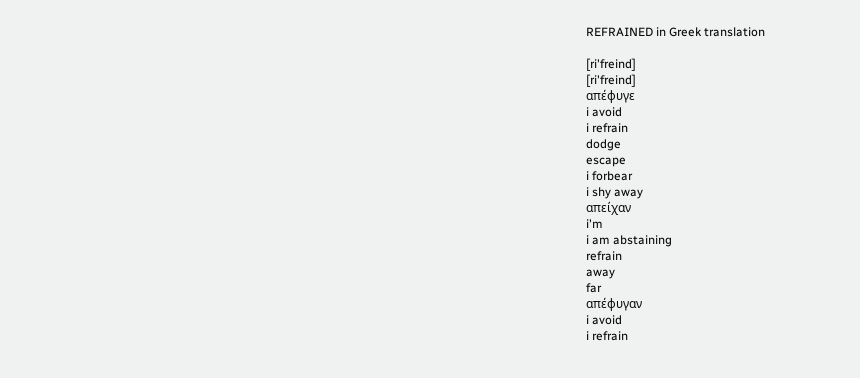REFRAINED in Greek translation

[ri'freind]
[ri'freind]
απέφυγε
i avoid
i refrain
dodge
escape
i forbear
i shy away
απείχαν
i'm
i am abstaining
refrain
away
far
απέφυγαν
i avoid
i refrain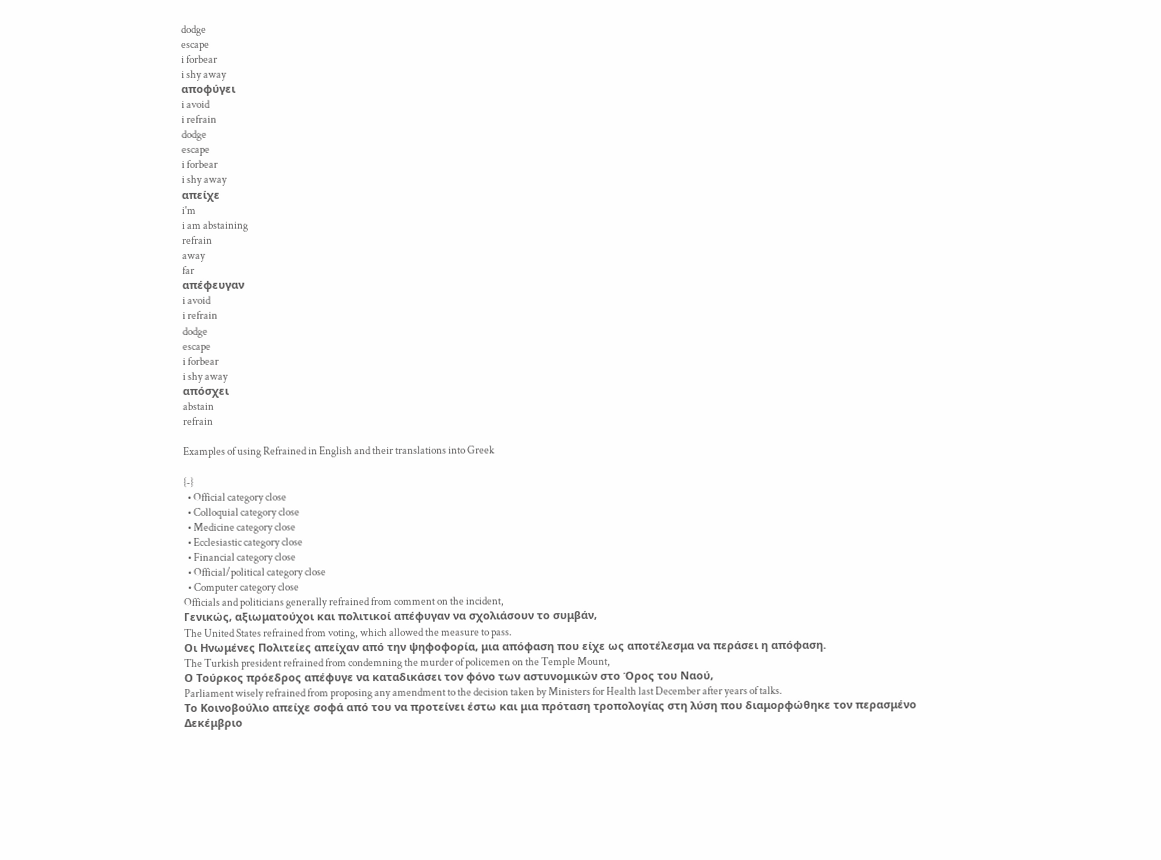dodge
escape
i forbear
i shy away
αποφύγει
i avoid
i refrain
dodge
escape
i forbear
i shy away
απείχε
i'm
i am abstaining
refrain
away
far
απέφευγαν
i avoid
i refrain
dodge
escape
i forbear
i shy away
απόσχει
abstain
refrain

Examples of using Refrained in English and their translations into Greek

{-}
  • Official category close
  • Colloquial category close
  • Medicine category close
  • Ecclesiastic category close
  • Financial category close
  • Official/political category close
  • Computer category close
Officials and politicians generally refrained from comment on the incident,
Γενικώς, αξιωματούχοι και πολιτικοί απέφυγαν να σχολιάσουν το συμβάν,
The United States refrained from voting, which allowed the measure to pass.
Οι Ηνωμένες Πολιτείες απείχαν από την ψηφοφορία, μια απόφαση που είχε ως αποτέλεσμα να περάσει η απόφαση.
The Turkish president refrained from condemning the murder of policemen on the Temple Mount,
Ο Τούρκος πρόεδρος απέφυγε να καταδικάσει τον φόνο των αστυνομικών στο Όρος του Ναού,
Parliament wisely refrained from proposing any amendment to the decision taken by Ministers for Health last December after years of talks.
Το Κοινοβούλιο απείχε σοφά από του να προτείνει έστω και μια πρόταση τροπολογίας στη λύση που διαμορφώθηκε τον περασμένο Δεκέμβριο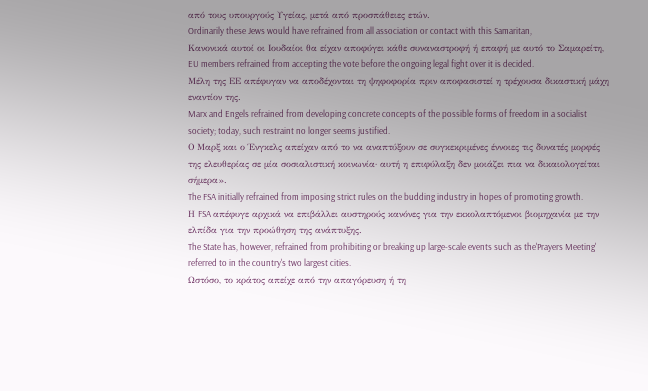από τους υπουργούς Υγείας, μετά από προσπάθειες ετών.
Ordinarily these Jews would have refrained from all association or contact with this Samaritan,
Κανονικά αυτοί οι Ιουδαίοι θα είχαν αποφύγει κάθε συναναστροφή ή επαφή με αυτό το Σαμαρείτη,
EU members refrained from accepting the vote before the ongoing legal fight over it is decided.
Μέλη της ΕΕ απέφυγαν να αποδέχονται τη ψηφοφορία πριν αποφασιστεί η τρέχουσα δικαστική μάχη εναντίον της.
Marx and Engels refrained from developing concrete concepts of the possible forms of freedom in a socialist society; today, such restraint no longer seems justified.
Ο Μαρξ και ο Ένγκελς απείχαν από το να αναπτύξουν σε συγκεκριμένες έννοιες τις δυνατές μορφές της ελευθερίας σε μία σοσιαλιστική κοινωνία· αυτή η επιφύλαξη δεν μοιάζει πια να δικαιολογείται σήμερα».
The FSA initially refrained from imposing strict rules on the budding industry in hopes of promoting growth.
Η FSA απέφυγε αρχικά να επιβάλλει αυστηρούς κανόνες για την εκκολαπτόμενοι βιομηχανία με την ελπίδα για την προώθηση της ανάπτυξης.
The State has, however, refrained from prohibiting or breaking up large-scale events such as the'Prayers Meeting' referred to in the country's two largest cities.
Ωστόσο, το κράτος απείχε από την απαγόρευση ή τη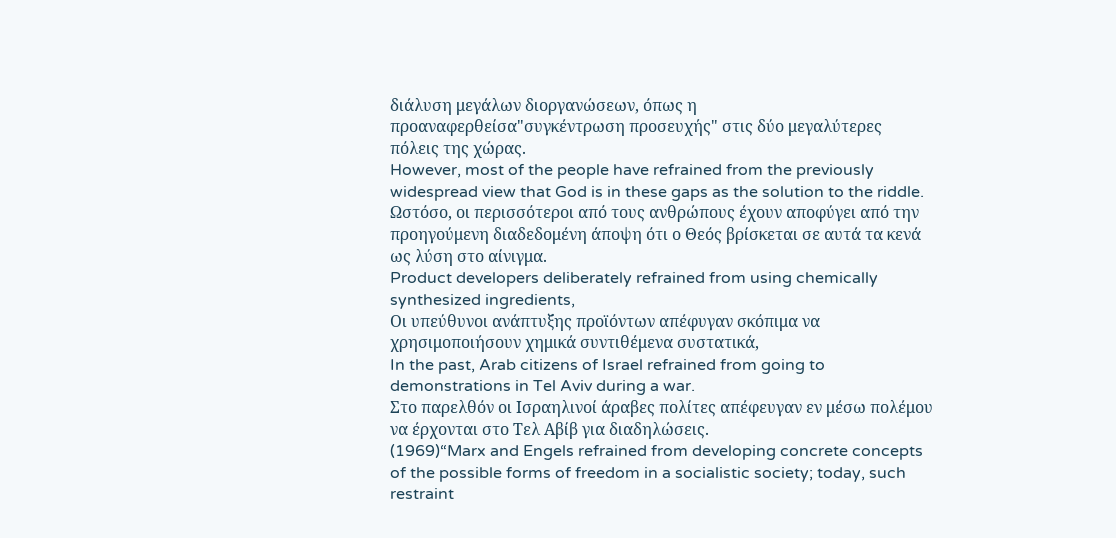διάλυση μεγάλων διοργανώσεων, όπως η προαναφερθείσα"συγκέντρωση προσευχής" στις δύο μεγαλύτερες πόλεις της χώρας.
However, most of the people have refrained from the previously widespread view that God is in these gaps as the solution to the riddle.
Ωστόσο, οι περισσότεροι από τους ανθρώπους έχουν αποφύγει από την προηγούμενη διαδεδομένη άποψη ότι ο Θεός βρίσκεται σε αυτά τα κενά ως λύση στο αίνιγμα.
Product developers deliberately refrained from using chemically synthesized ingredients,
Οι υπεύθυνοι ανάπτυξης προϊόντων απέφυγαν σκόπιμα να χρησιμοποιήσουν χημικά συντιθέμενα συστατικά,
In the past, Arab citizens of Israel refrained from going to demonstrations in Tel Aviv during a war.
Στο παρελθόν οι Ισραηλινοί άραβες πολίτες απέφευγαν εν μέσω πολέμου να έρχονται στο Τελ Αβίβ για διαδηλώσεις.
(1969)“Marx and Engels refrained from developing concrete concepts of the possible forms of freedom in a socialistic society; today, such restraint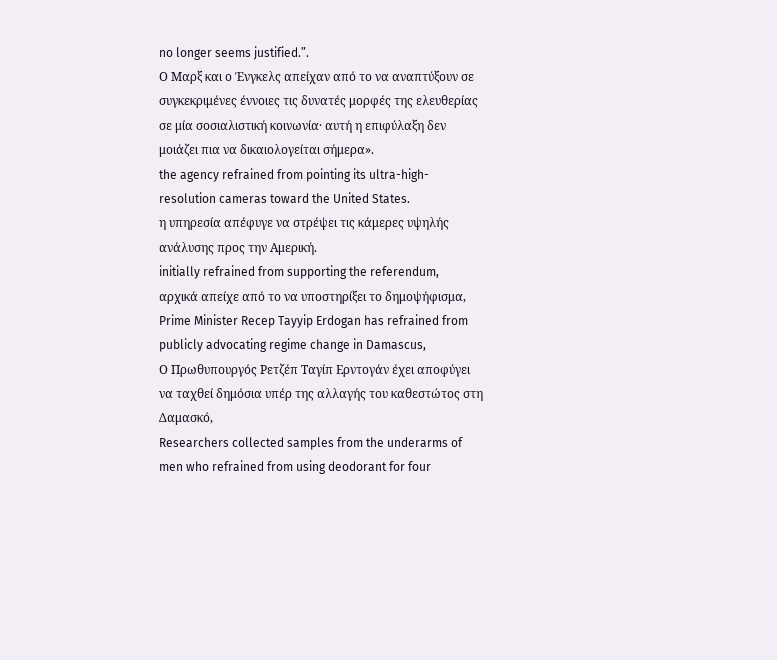no longer seems justified.”.
Ο Μαρξ και ο Ένγκελς απείχαν από το να αναπτύξουν σε συγκεκριμένες έννοιες τις δυνατές μορφές της ελευθερίας σε μία σοσιαλιστική κοινωνία· αυτή η επιφύλαξη δεν μοιάζει πια να δικαιολογείται σήμερα».
the agency refrained from pointing its ultra-high-resolution cameras toward the United States.
η υπηρεσία απέφυγε να στρέψει τις κάμερες υψηλής ανάλυσης προς την Αμερική.
initially refrained from supporting the referendum,
αρχικά απείχε από το να υποστηρίξει το δημοψήφισμα,
Prime Minister Recep Tayyip Erdogan has refrained from publicly advocating regime change in Damascus,
Ο Πρωθυπουργός Ρετζέπ Ταγίπ Ερντογάν έχει αποφύγει να ταχθεί δημόσια υπέρ της αλλαγής του καθεστώτος στη Δαμασκό,
Researchers collected samples from the underarms of men who refrained from using deodorant for four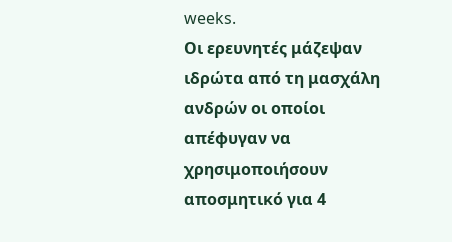weeks.
Οι ερευνητές μάζεψαν ιδρώτα από τη μασχάλη ανδρών οι οποίοι απέφυγαν να χρησιμοποιήσουν αποσμητικό για 4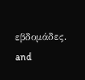εβδομάδες.
and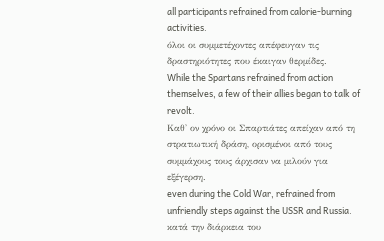all participants refrained from calorie-burning activities.
όλοι οι συμμετέχοντες απέφευγαν τις δραστηριότητες που έκαιγαν θερμίδες.
While the Spartans refrained from action themselves, a few of their allies began to talk of revolt.
Καθ' ον χρόνο οι Σπαρτιάτες απείχαν από τη στρατιωτική δράση, ορισμένοι από τους συμμάχους τους άρχισαν να μιλούν για εξέγερση.
even during the Cold War, refrained from unfriendly steps against the USSR and Russia.
κατά την διάρκεια του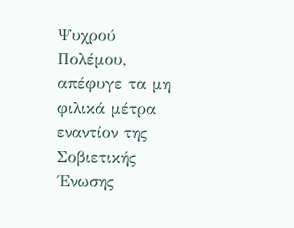Ψυχρού Πολέμου, απέφυγε τα μη φιλικά μέτρα εναντίον της Σοβιετικής ΄Ενωσης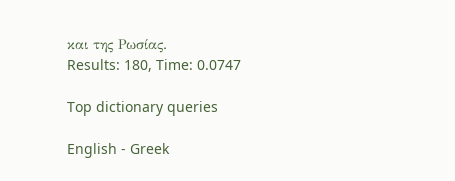και της Ρωσίας.
Results: 180, Time: 0.0747

Top dictionary queries

English - Greek